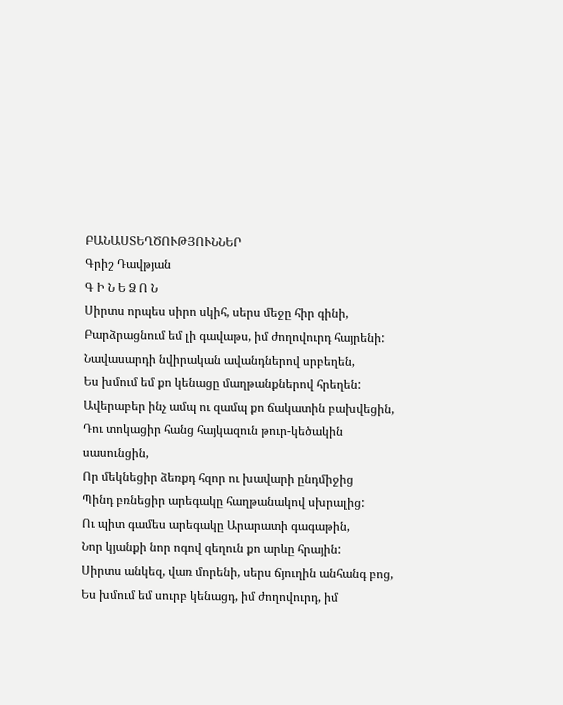ԲԱՆԱՍՏԵՂԾՈՒԹՅՈՒՆՆԵՐ
Գրիշ Դավթյան
Գ Ի Ն Ե Ձ Ո Ն
Սիրտս որպես սիրո սկիհ, սերս մեջը հիր գինի,
Բարձրացնում եմ լի գավաթս, իմ ժողովուրդ հայրենի:
Նավասարդի նվիրական ավանդներով սրբեղեն,
Ես խմում եմ քո կենացը մաղթանքներով հրեղեն:
Ավերաբեր ինչ ամպ ու զամպ քո ճակատին բախվեցին,
Դու տոկացիր հանց հայկազուն թուր-կեծակին սասունցին,
Որ մեկնեցիր ձեռքդ հզոր ու խավարի ընդմիջից
Պինդ բռնեցիր արեգակը հաղթանակով սխրալից:
Ու պիտ գամես արեգակը Արարատի գագաթին,
Նոր կյանքի նոր ոգով զեղուն քո արևը հրային:
Սիրտս անկեզ, վառ մորենի, սերս ճյուղին անհանգ բոց,
Ես խմում եմ սուրբ կենացդ, իմ ժողովուրդ, իմ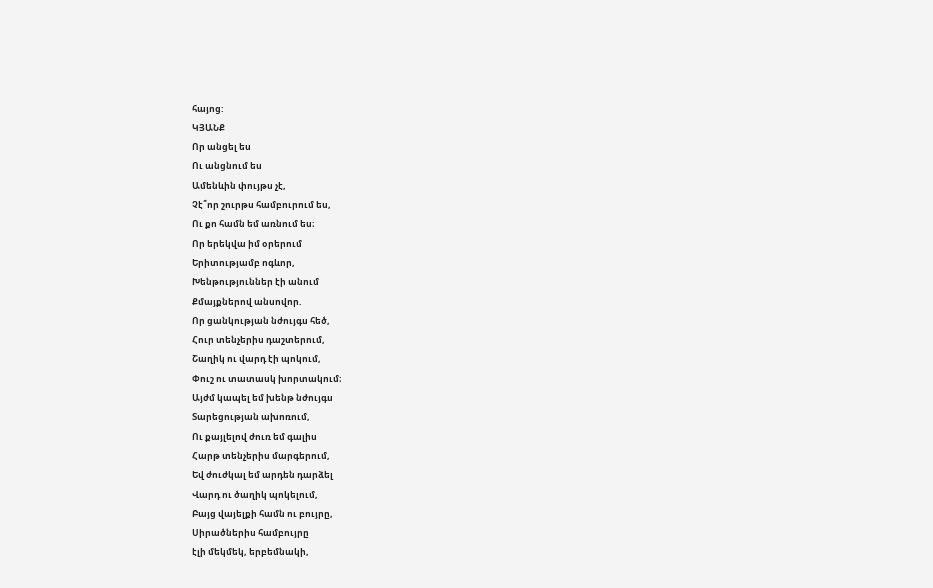հայոց:
ԿՅԱՆՔ
Որ անցել ես
Ու անցնում ես
Ամենևին փույթս չէ,
Չէ՞որ շուրթս համբուրում ես,
Ու քո համն եմ առնում ես։
Որ երեկվա իմ օրերում
Երիտությամբ ոգևոր,
Խենթություններ էի անում
Քմայքներով անսովոր.
Որ ցանկության նժույգս հեծ,
Հուր տենչերիս դաշտերում,
Շաղիկ ու վարդ էի պոկում,
Փուշ ու տատասկ խորտակում։
Այժմ կապել եմ խենթ նժույգս
Տարեցության ախոռում,
Ու քայլելով ժուռ եմ գալիս
Հարթ տենչերիս մարգերում,
Եվ ժուժկալ եմ արդեն դարձել
Վարդ ու ծաղիկ պոկելում,
Բայց վայելքի համն ու բույրը,
Սիրածներիս համբույրը
էլի մեկմեկ, երբեմնակի,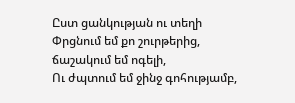Ըստ ցանկության ու տեղի
Փրցնում եմ քո շուրթերից,
ճաշակում եմ ոգելի,
Ու ժպտում եմ ջինջ գոհությամբ,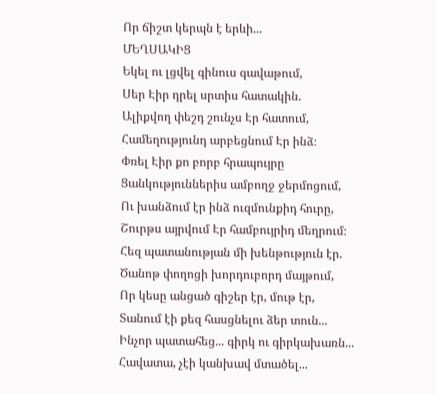Որ ճիշտ կերպն է երևի...
ՄԵՂՍԱԿԻՑ
Եկել ու լցվել գինուս գավաթում,
Սեր Էիր դրել սրտիս հատակին.
Ալիքվող փեշդ շունչս Էր հատում,
Համեղությունդ արբեցնում Էր ինձ։
Փռել Էիր քո բորբ հրապույրը
Ցանկություններիս ամբողջ ջերմոցում,
Ու խանձում էր ինձ ուզմունքիդ հուրը,
Շուրթս այրվում Էր համբույրիդ մեղրում։
Հեզ պատանության մի խենթություն էր.
Ծանոթ փողոցի խորդուբորդ մայթում,
Որ կեսը անցած գիշեր էր, մութ էր,
Տանում էի քեզ հասցնելու ձեր տուն...
Ինչոր պատահեց... գիրկ ու գիրկախառն...
Հավատա, չէի կանխավ մտածել...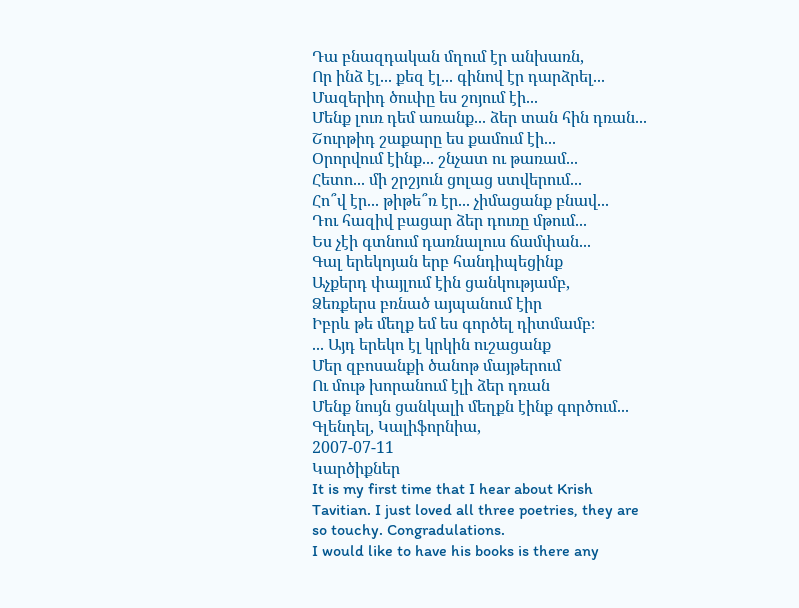Դա բնազդական մղում էր անխառն,
Որ ինձ էլ... քեզ էլ... գինով էր դարձրել...
Մազերիդ ծուփը ես շոյում էի...
Մենք լուռ դեմ առանք... ձեր տան հին դռան...
Շուրթիդ շաքարը ես քամում էի...
Օրորվում էինք... շնչատ ու թառամ...
Հետո... մի շրշյուն ցոլաց ստվերում...
Հո՞վ էր... թիթե՞ռ էր... չիմացանք բնավ...
Դու հազիվ բացար ձեր դուռը մթում...
Ես չէի գտնում դառնալուս ճամփան...
Գալ երեկոյան երբ հանդիպեցինք
Աչքերդ փայլում էին ցանկությամբ,
Ձեռքերս բռնած այպանում էիր
Իբրև թե մեղք եմ ես գործել դիտմամբ։
... Այդ երեկո էլ կրկին ուշացանք
Մեր զբոսանքի ծանոթ մայթերում
Ու մութ խորանում էլի ձեր դռան
Մենք նույն ցանկալի մեղքն էինք գործում...
Գլենդել, Կալիֆորնիա,
2007-07-11
Կարծիքներ
It is my first time that I hear about Krish Tavitian. I just loved all three poetries, they are so touchy. Congradulations.
I would like to have his books is there any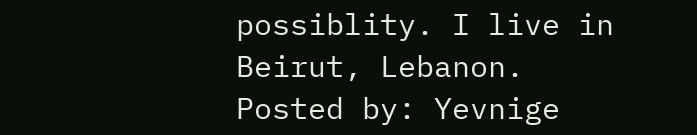possiblity. I live in Beirut, Lebanon.
Posted by: Yevnige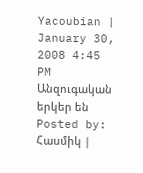Yacoubian | January 30, 2008 4:45 PM
Անզուգական երկեր են
Posted by: Հասմիկ |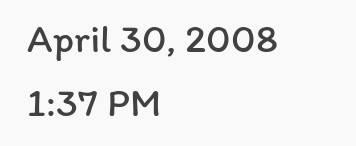April 30, 2008 1:37 PM